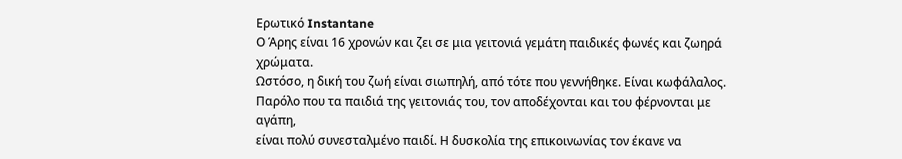Ερωτικό Instantane
Ο Άρης είναι 16 χρονών και ζει σε μια γειτονιά γεμάτη παιδικές φωνές και ζωηρά χρώματα.
Ωστόσο, η δική του ζωή είναι σιωπηλή, από τότε που γεννήθηκε. Είναι κωφάλαλος.
Παρόλο που τα παιδιά της γειτονιάς του, τον αποδέχονται και του φέρνονται με αγάπη,
είναι πολύ συνεσταλμένο παιδί. Η δυσκολία της επικοινωνίας τον έκανε να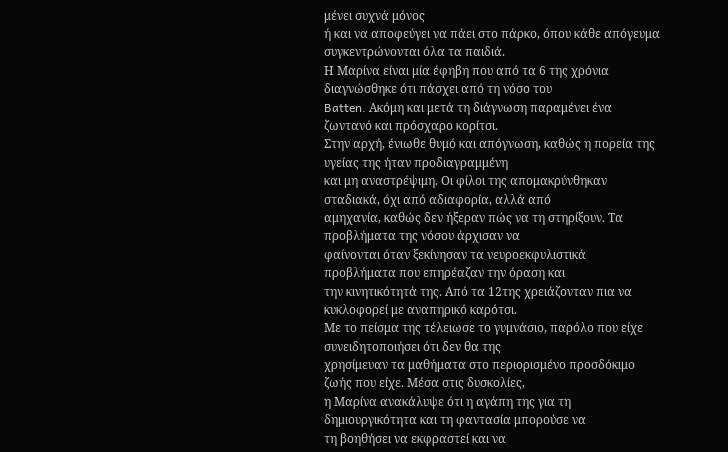μένει συχνά μόνος
ή και να αποφεύγει να πάει στο πάρκο, όπου κάθε απόγευμα συγκεντρώνονται όλα τα παιδιά.
Η Μαρίνα είναι μία έφηβη που από τα 6 της χρόνια διαγνώσθηκε ότι πάσχει από τη νόσο του
Batten. Ακόμη και μετά τη διάγνωση παραμένει ένα ζωντανό και πρόσχαρο κορίτσι.
Στην αρχή, ένιωθε θυμό και απόγνωση, καθώς η πορεία της υγείας της ήταν προδιαγραμμένη
και μη αναστρέψιμη. Οι φίλοι της απομακρύνθηκαν σταδιακά, όχι από αδιαφορία, αλλά από
αμηχανία, καθώς δεν ήξεραν πώς να τη στηρίξουν. Τα προβλήματα της νόσου άρχισαν να
φαίνονται όταν ξεκίνησαν τα νευροεκφυλιστικά προβλήματα που επηρέαζαν την όραση και
την κινητικότητά της. Από τα 12της χρειάζονταν πια να κυκλοφορεί με αναπηρικό καρότσι.
Με το πείσμα της τέλειωσε το γυμνάσιο, παρόλο που είχε συνειδητοποιήσει ότι δεν θα της
χρησίμευαν τα μαθήματα στο περιορισμένο προσδόκιμο ζωής που είχε. Μέσα στις δυσκολίες,
η Μαρίνα ανακάλυψε ότι η αγάπη της για τη δημιουργικότητα και τη φαντασία μπορούσε να
τη βοηθήσει να εκφραστεί και να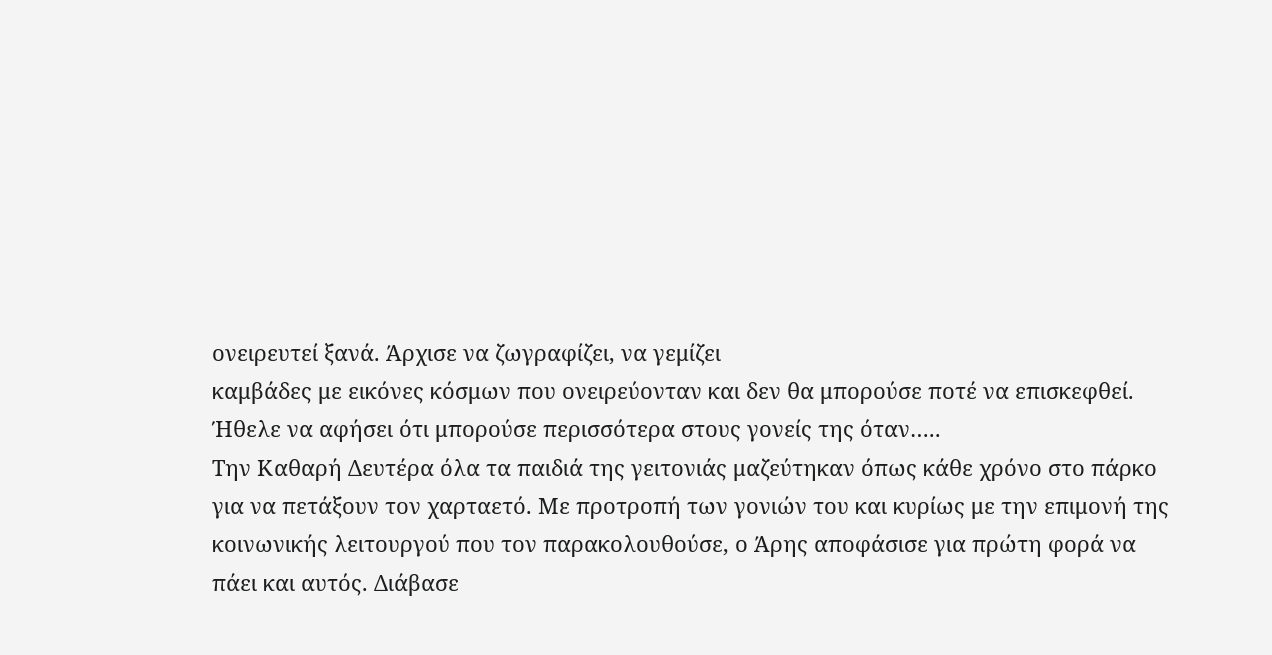ονειρευτεί ξανά. Άρχισε να ζωγραφίζει, να γεμίζει
καμβάδες με εικόνες κόσμων που ονειρεύονταν και δεν θα μπορούσε ποτέ να επισκεφθεί.
Ήθελε να αφήσει ότι μπορούσε περισσότερα στους γονείς της όταν…..
Την Καθαρή Δευτέρα όλα τα παιδιά της γειτονιάς μαζεύτηκαν όπως κάθε χρόνο στο πάρκο
για να πετάξουν τον χαρταετό. Με προτροπή των γονιών του και κυρίως με την επιμονή της
κοινωνικής λειτουργού που τον παρακολουθούσε, ο Άρης αποφάσισε για πρώτη φορά να
πάει και αυτός. Διάβασε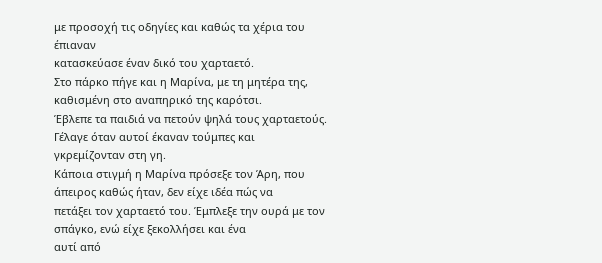με προσοχή τις οδηγίες και καθώς τα χέρια του έπιαναν
κατασκεύασε έναν δικό του χαρταετό.
Στο πάρκο πήγε και η Μαρίνα, με τη μητέρα της, καθισμένη στο αναπηρικό της καρότσι.
Έβλεπε τα παιδιά να πετούν ψηλά τους χαρταετούς. Γέλαγε όταν αυτοί έκαναν τούμπες και
γκρεμίζονταν στη γη.
Κάποια στιγμή η Μαρίνα πρόσεξε τον Άρη, που άπειρος καθώς ήταν, δεν είχε ιδέα πώς να
πετάξει τον χαρταετό του. Έμπλεξε την ουρά με τον σπάγκο, ενώ είχε ξεκολλήσει και ένα
αυτί από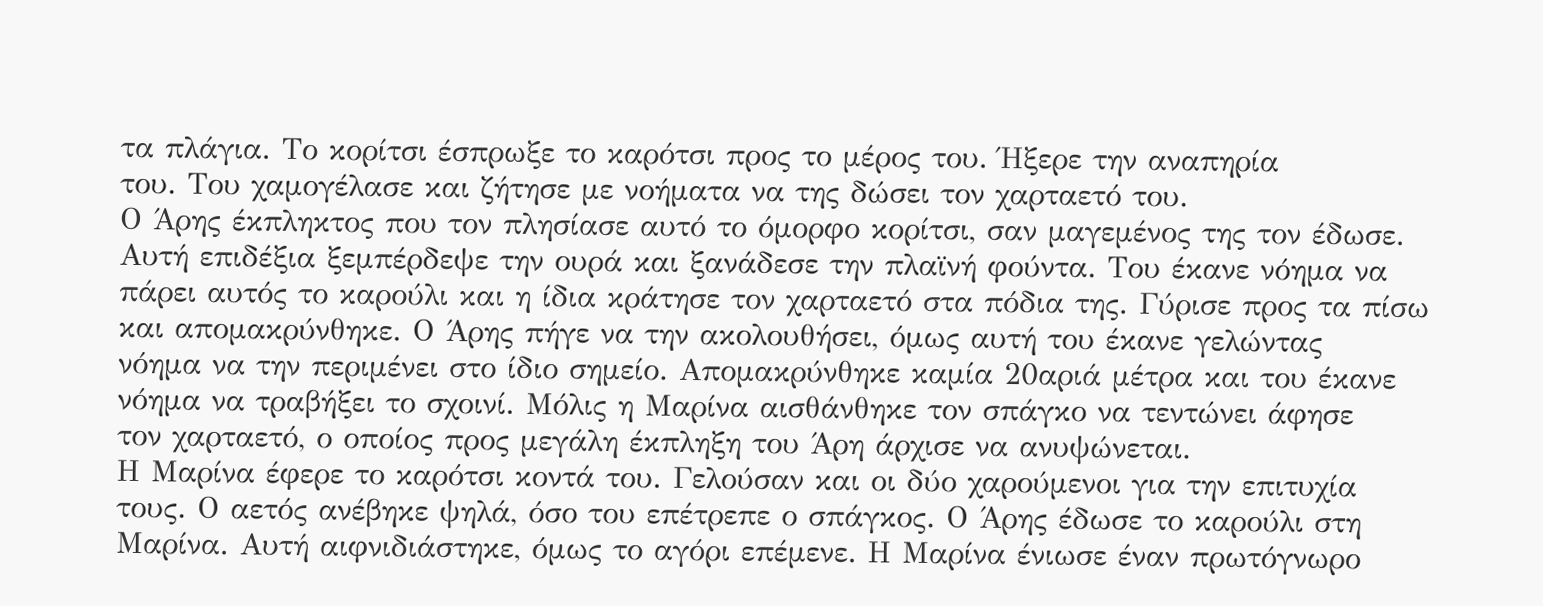τα πλάγια. Το κορίτσι έσπρωξε το καρότσι προς το μέρος του. Ήξερε την αναπηρία
του. Του χαμογέλασε και ζήτησε με νοήματα να της δώσει τον χαρταετό του.
Ο Άρης έκπληκτος που τον πλησίασε αυτό το όμορφο κορίτσι, σαν μαγεμένος της τον έδωσε.
Αυτή επιδέξια ξεμπέρδεψε την ουρά και ξανάδεσε την πλαϊνή φούντα. Του έκανε νόημα να
πάρει αυτός το καρούλι και η ίδια κράτησε τον χαρταετό στα πόδια της. Γύρισε προς τα πίσω
και απομακρύνθηκε. Ο Άρης πήγε να την ακολουθήσει, όμως αυτή του έκανε γελώντας
νόημα να την περιμένει στο ίδιο σημείο. Απομακρύνθηκε καμία 20αριά μέτρα και του έκανε
νόημα να τραβήξει το σχοινί. Μόλις η Μαρίνα αισθάνθηκε τον σπάγκο να τεντώνει άφησε
τον χαρταετό, ο οποίος προς μεγάλη έκπληξη του Άρη άρχισε να ανυψώνεται.
Η Μαρίνα έφερε το καρότσι κοντά του. Γελούσαν και οι δύο χαρούμενοι για την επιτυχία
τους. Ο αετός ανέβηκε ψηλά, όσο του επέτρεπε ο σπάγκος. Ο Άρης έδωσε το καρούλι στη
Μαρίνα. Αυτή αιφνιδιάστηκε, όμως το αγόρι επέμενε. Η Μαρίνα ένιωσε έναν πρωτόγνωρο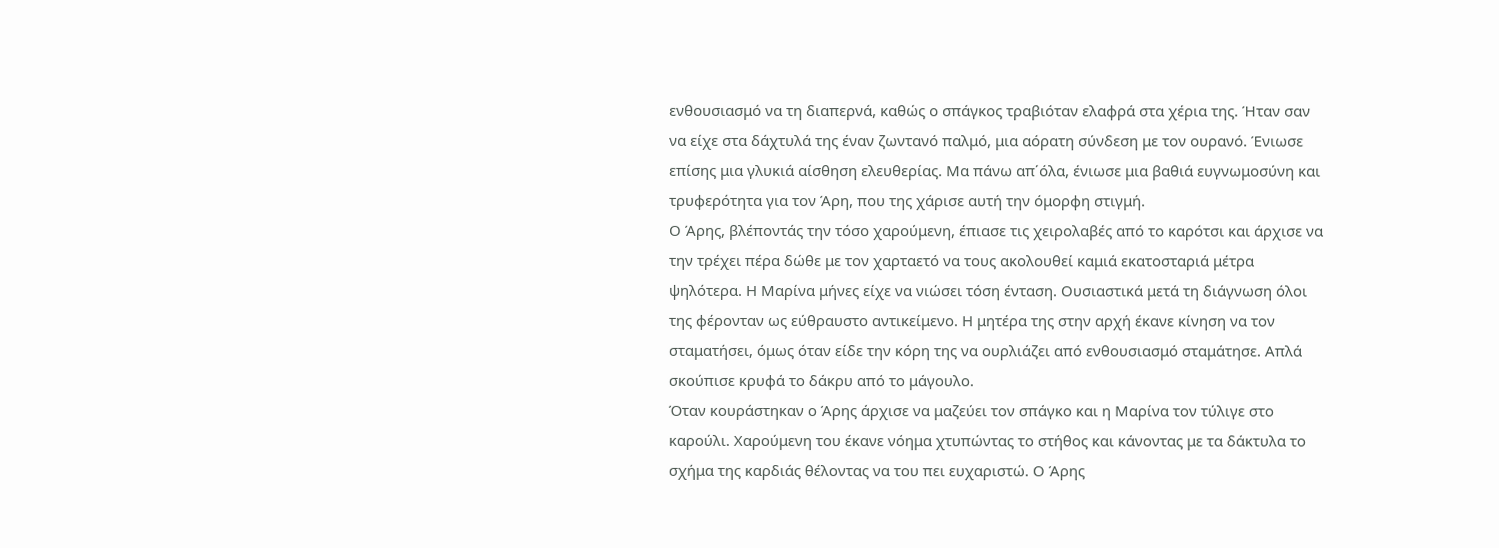ενθουσιασμό να τη διαπερνά, καθώς ο σπάγκος τραβιόταν ελαφρά στα χέρια της. Ήταν σαν
να είχε στα δάχτυλά της έναν ζωντανό παλμό, μια αόρατη σύνδεση με τον ουρανό. Ένιωσε
επίσης μια γλυκιά αίσθηση ελευθερίας. Μα πάνω απ΄όλα, ένιωσε μια βαθιά ευγνωμοσύνη και
τρυφερότητα για τον Άρη, που της χάρισε αυτή την όμορφη στιγμή.
Ο Άρης, βλέποντάς την τόσο χαρούμενη, έπιασε τις χειρολαβές από το καρότσι και άρχισε να
την τρέχει πέρα δώθε με τον χαρταετό να τους ακολουθεί καμιά εκατοσταριά μέτρα
ψηλότερα. Η Μαρίνα μήνες είχε να νιώσει τόση ένταση. Ουσιαστικά μετά τη διάγνωση όλοι
της φέρονταν ως εύθραυστο αντικείμενο. Η μητέρα της στην αρχή έκανε κίνηση να τον
σταματήσει, όμως όταν είδε την κόρη της να ουρλιάζει από ενθουσιασμό σταμάτησε. Απλά
σκούπισε κρυφά το δάκρυ από το μάγουλο.
Όταν κουράστηκαν ο Άρης άρχισε να μαζεύει τον σπάγκο και η Μαρίνα τον τύλιγε στο
καρούλι. Χαρούμενη του έκανε νόημα χτυπώντας το στήθος και κάνοντας με τα δάκτυλα το
σχήμα της καρδιάς θέλοντας να του πει ευχαριστώ. Ο Άρης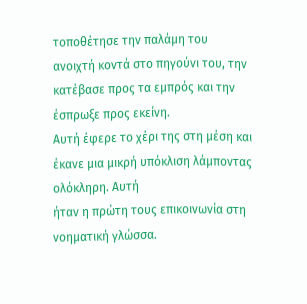τοποθέτησε την παλάμη του
ανοιχτή κοντά στο πηγούνι του, την κατέβασε προς τα εμπρός και την έσπρωξε προς εκείνη.
Αυτή έφερε το χέρι της στη μέση και έκανε μια μικρή υπόκλιση λάμποντας ολόκληρη. Αυτή
ήταν η πρώτη τους επικοινωνία στη νοηματική γλώσσα.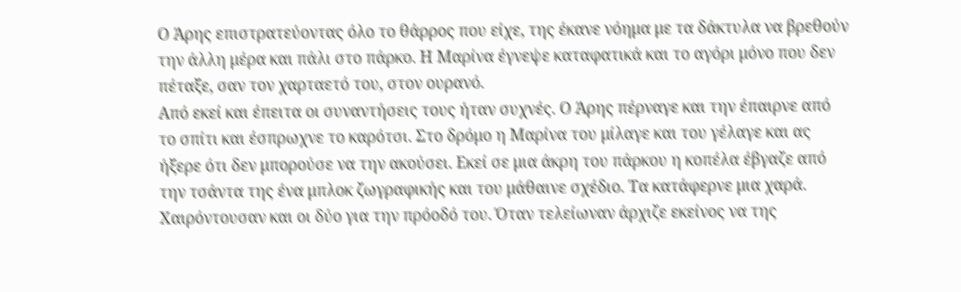Ο Άρης επιστρατεύοντας όλο το θάρρος που είχε, της έκανε νόημα με τα δάκτυλα να βρεθούν
την άλλη μέρα και πάλι στο πάρκο. Η Μαρίνα έγνεψε καταφατικά και το αγόρι μόνο που δεν
πέταξε, σαν τον χαρταετό του, στον ουρανό.
Από εκεί και έπειτα οι συναντήσεις τους ήταν συχνές. Ο Άρης πέρναγε και την έπαιρνε από
το σπίτι και έσπρωχνε το καρότσι. Στο δρόμο η Μαρίνα του μίλαγε και του γέλαγε και ας
ήξερε ότι δεν μπορούσε να την ακούσει. Εκεί σε μια άκρη του πάρκου η κοπέλα έβγαζε από
την τσάντα της ένα μπλοκ ζωγραφικής και του μάθαινε σχέδιο. Τα κατάφερνε μια χαρά.
Χαιρόντουσαν και οι δύο για την πρόοδό του. Όταν τελείωναν άρχιζε εκείνος να της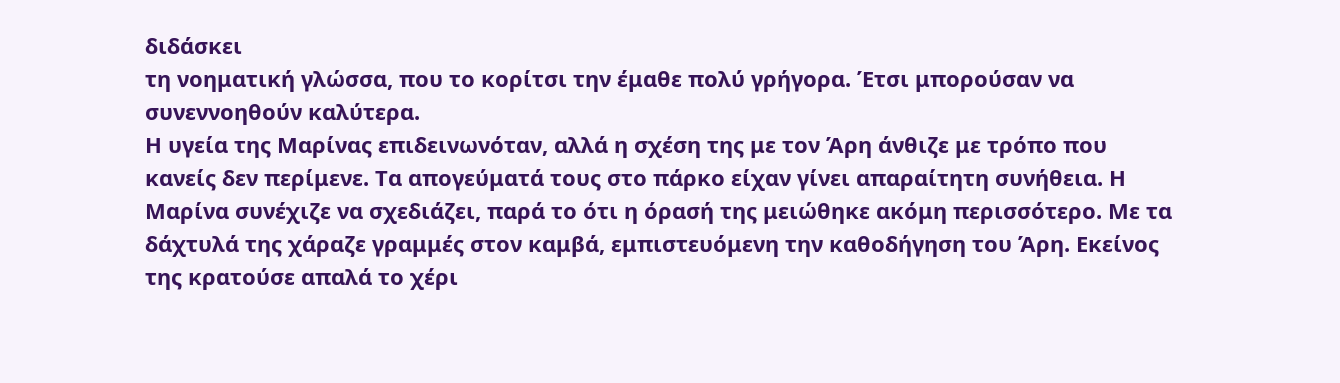διδάσκει
τη νοηματική γλώσσα, που το κορίτσι την έμαθε πολύ γρήγορα. Έτσι μπορούσαν να
συνεννοηθούν καλύτερα.
Η υγεία της Μαρίνας επιδεινωνόταν, αλλά η σχέση της με τον Άρη άνθιζε με τρόπο που
κανείς δεν περίμενε. Τα απογεύματά τους στο πάρκο είχαν γίνει απαραίτητη συνήθεια. Η
Μαρίνα συνέχιζε να σχεδιάζει, παρά το ότι η όρασή της μειώθηκε ακόμη περισσότερο. Με τα
δάχτυλά της χάραζε γραμμές στον καμβά, εμπιστευόμενη την καθοδήγηση του Άρη. Εκείνος
της κρατούσε απαλά το χέρι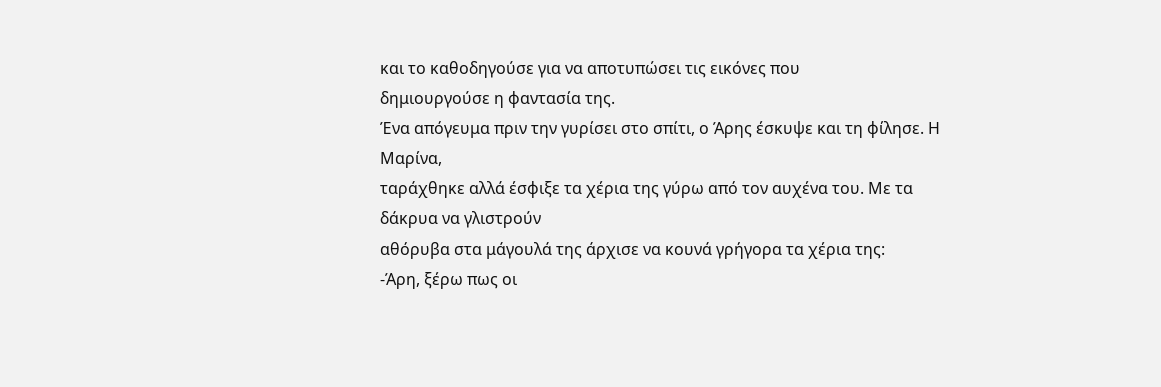και το καθοδηγούσε για να αποτυπώσει τις εικόνες που
δημιουργούσε η φαντασία της.
Ένα απόγευμα πριν την γυρίσει στο σπίτι, ο Άρης έσκυψε και τη φίλησε. Η Μαρίνα,
ταράχθηκε αλλά έσφιξε τα χέρια της γύρω από τον αυχένα του. Με τα δάκρυα να γλιστρούν
αθόρυβα στα μάγουλά της άρχισε να κουνά γρήγορα τα χέρια της:
-Άρη, ξέρω πως οι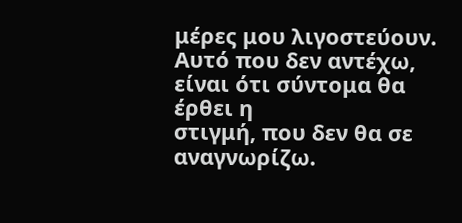μέρες μου λιγοστεύουν. Αυτό που δεν αντέχω, είναι ότι σύντομα θα έρθει η
στιγμή, που δεν θα σε αναγνωρίζω.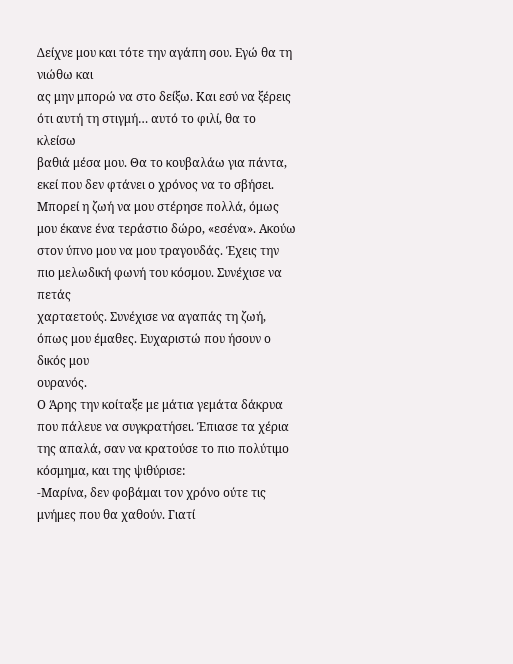Δείχνε μου και τότε την αγάπη σου. Εγώ θα τη νιώθω και
ας μην μπορώ να στο δείξω. Και εσύ να ξέρεις ότι αυτή τη στιγμή… αυτό το φιλί, θα το κλείσω
βαθιά μέσα μου. Θα το κουβαλάω για πάντα, εκεί που δεν φτάνει ο χρόνος να το σβήσει.
Μπορεί η ζωή να μου στέρησε πολλά, όμως μου έκανε ένα τεράστιο δώρο, «εσένα». Ακούω
στον ύπνο μου να μου τραγουδάς. Έχεις την πιο μελωδική φωνή του κόσμου. Συνέχισε να πετάς
χαρταετούς. Συνέχισε να αγαπάς τη ζωή, όπως μου έμαθες. Ευχαριστώ που ήσουν ο δικός μου
ουρανός.
Ο Άρης την κοίταξε με μάτια γεμάτα δάκρυα που πάλευε να συγκρατήσει. Έπιασε τα χέρια
της απαλά, σαν να κρατούσε το πιο πολύτιμο κόσμημα, και της ψιθύρισε:
-Μαρίνα, δεν φοβάμαι τον χρόνο ούτε τις μνήμες που θα χαθούν. Γιατί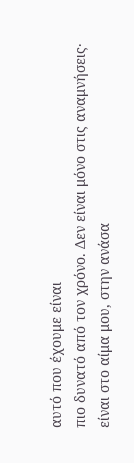αυτό που έχουμε είναι
πιο δυνατό από τον χρόνο. Δεν είναι μόνο στις αναμνήσεις· είναι στο αίμα μου, στην ανάσα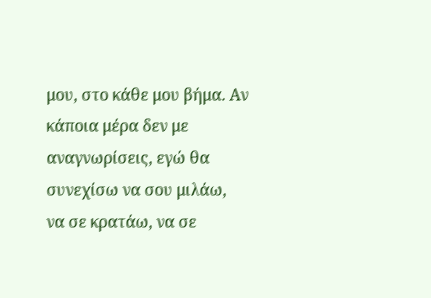μου, στο κάθε μου βήμα. Αν κάποια μέρα δεν με αναγνωρίσεις, εγώ θα συνεχίσω να σου μιλάω,
να σε κρατάω, να σε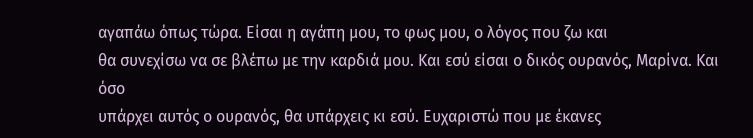αγαπάω όπως τώρα. Είσαι η αγάπη μου, το φως μου, ο λόγος που ζω και
θα συνεχίσω να σε βλέπω με την καρδιά μου. Και εσύ είσαι ο δικός ουρανός, Μαρίνα. Και όσο
υπάρχει αυτός ο ουρανός, θα υπάρχεις κι εσύ. Ευχαριστώ που με έκανες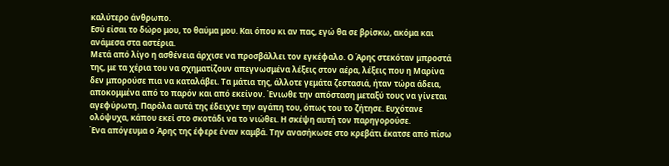καλύτερο άνθρωπο.
Εσύ είσαι το δώρο μου, το θαύμα μου. Και όπου κι αν πας, εγώ θα σε βρίσκω, ακόμα και
ανάμεσα στα αστέρια.
Μετά από λίγο η ασθένεια άρχισε να προσβάλλει τον εγκέφαλο. Ο Άρης στεκόταν μπροστά
της, με τα χέρια του να σχηματίζουν απεγνωσμένα λέξεις στον αέρα, λέξεις που η Μαρίνα
δεν μπορούσε πια να καταλάβει. Τα μάτια της, άλλοτε γεμάτα ζεστασιά, ήταν τώρα άδεια,
αποκομμένα από το παρόν και από εκείνον. Ένιωθε την απόσταση μεταξύ τους να γίνεται
αγεφύρωτη. Παρόλα αυτά της έδειχνε την αγάπη του, όπως του το ζήτησε. Ευχότανε
ολόψυχα, κάπου εκεί στο σκοτάδι να το νιώθει. Η σκέψη αυτή τον παρηγορούσε.
Ένα απόγευμα ο Άρης της έφερε έναν καμβά. Την ανασήκωσε στο κρεβάτι έκατσε από πίσω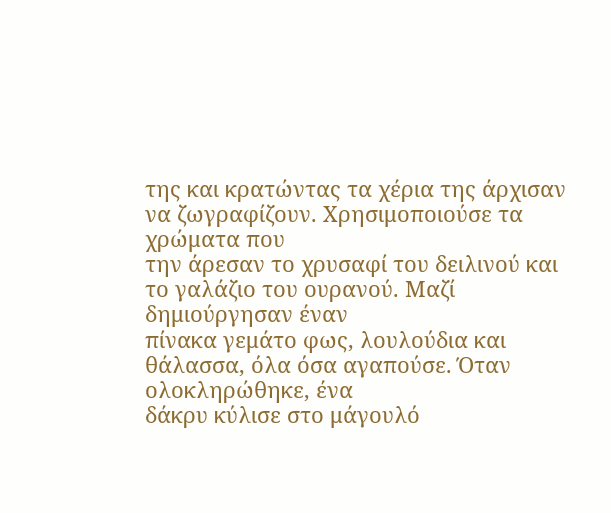της και κρατώντας τα χέρια της άρχισαν να ζωγραφίζουν. Χρησιμοποιούσε τα χρώματα που
την άρεσαν το χρυσαφί του δειλινού και το γαλάζιο του ουρανού. Μαζί δημιούργησαν έναν
πίνακα γεμάτο φως, λουλούδια και θάλασσα, όλα όσα αγαπούσε. Όταν ολοκληρώθηκε, ένα
δάκρυ κύλισε στο μάγουλό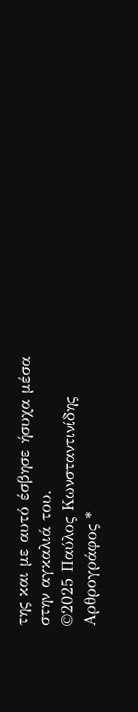της και με αυτό έσβησε ήσυχα μέσα στην αγκαλιά του.
©2025 Παύλος Κωνσταντινίδης
Αρθρογράφος *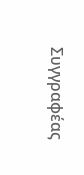Συγγραφέας